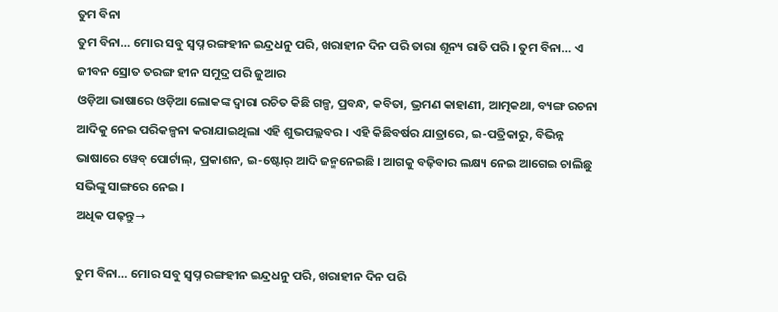ତୁମ ବିନା
ତୁମ ବିନା… ମୋର ସବୁ ସ୍ୱପ୍ନ ରଙ୍ଗହୀନ ଇନ୍ଦ୍ରଧନୁ ପରି, ଖରାହୀନ ଦିନ ପରି ତାରା ଶୂନ୍ୟ ରାତି ପରି । ତୁମ ବିନା… ଏ ଜୀବନ ସ୍ରୋତ ତରଙ୍ଗ ହୀନ ସମୁଦ୍ର ପରି ଜୁଆର
ଓଡ଼ିଆ ଭାଷାରେ ଓଡ଼ିଆ ଲୋକଙ୍କ ଦ୍ୱାରା ରଚିତ କିଛି ଗଳ୍ପ, ପ୍ରବନ୍ଧ, କବିତା, ଭ୍ରମଣ କାହାଣୀ, ଆତ୍ମକଥା, ବ୍ୟଙ୍ଗ ରଚନା ଆଦିକୁ ନେଇ ପରିକଳ୍ପନା କରାଯାଇଥିଲା ଏହି ଶୁଭପଲ୍ଲବର । ଏହି କିଛିବର୍ଷର ଯାତ୍ରାରେ, ଇ-ପତ୍ରିକାରୁ, ବିଭିନ୍ନ ଭାଷାରେ ୱେବ୍ ପୋର୍ଟାଲ୍, ପ୍ରକାଶନ, ଇ-ଷ୍ଟୋର୍ ଆଦି ଜନ୍ମନେଇଛି । ଆଗକୁ ବଢ଼ିବାର ଲକ୍ଷ୍ୟ ନେଇ ଆଗେଇ ଚାଲିଛୁ ସଭିଙ୍କୁ ସାଙ୍ଗରେ ନେଇ ।
ଅଧିକ ପଢ଼ନ୍ତୁ→

ତୁମ ବିନା… ମୋର ସବୁ ସ୍ୱପ୍ନ ରଙ୍ଗହୀନ ଇନ୍ଦ୍ରଧନୁ ପରି, ଖରାହୀନ ଦିନ ପରି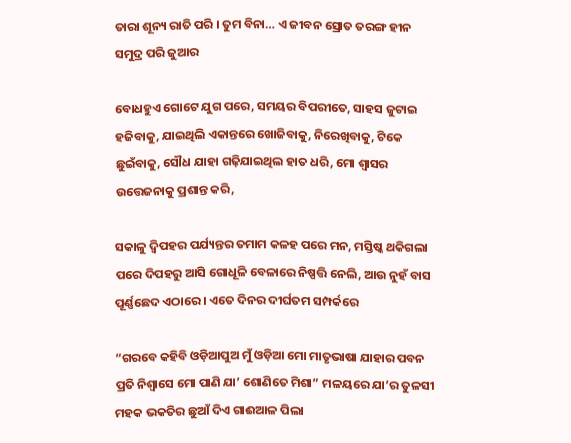ତାରା ଶୂନ୍ୟ ରାତି ପରି । ତୁମ ବିନା… ଏ ଜୀବନ ସ୍ରୋତ ତରଙ୍ଗ ହୀନ ସମୁଦ୍ର ପରି ଜୁଆର

ବୋଧହୁଏ ଗୋଟେ ଯୁଗ ପରେ, ସମୟର ବିପରୀତେ, ସାହସ ଜୁଟାଇ ହଜିବାକୁ, ଯାଇଥିଲି ଏକାନ୍ତରେ ଖୋଜିବାକୁ, ନିରେଖିବାକୁ, ଟିକେ ଛୁଇଁବାକୁ, ସୌଧ ଯାହା ଗଢ଼ିଯାଇଥିଲ ହାତ ଧରି, ମୋ ଶ୍ୱାସର ଉତ୍ତେଜନାକୁ ପ୍ରଶାନ୍ତ କରି,

ସକାଳୁ ଦ୍ୱିପହର ପର୍ଯ୍ୟନ୍ତର ତମାମ କଳହ ପରେ ମନ, ମସ୍ତିଷ୍କ ଥକିଗଲା ପରେ ଦିପହରୁ ଆସି ଗୋଧୂଳି ବେଳାରେ ନିଷ୍ପତ୍ତି ନେଲି, ଆଉ ନୁହଁ ବାସ ପୂର୍ଣ୍ଣଛେଦ ଏଠାରେ । ଏତେ ଦିନର ଦୀର୍ଘତମ ସମ୍ପର୍କରେ

“ଗରବେ କହିବି ଓଡ଼ିଆପୁଅ ମୁଁ ଓଡ଼ିଆ ମୋ ମାତୃଭାଷା ଯାହାର ପବନ ପ୍ରତି ନିଶ୍ୱାସେ ମୋ ପାଣି ଯା’ ଶୋଣିତେ ମିଶା” ମଳୟରେ ଯା’ର ତୁଳସୀ ମହକ ଭକତିର ଛୁଆଁ ଦିଏ ଗାଈଆଳ ପିଲା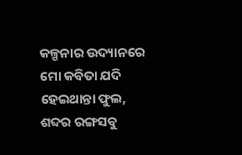କଳ୍ପନାର ଉଦ୍ୟାନରେ ମୋ କବିତା ଯଦି ହେଇଥାନ୍ତା ଫୁଲ, ଶବ୍ଦର ରଙ୍ଗସବୁ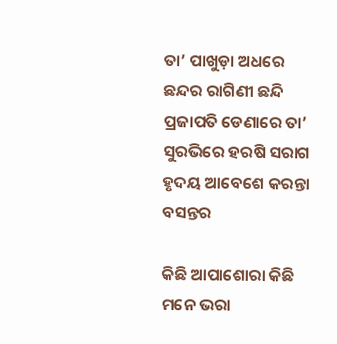ତା’ ପାଖୁଡ଼ା ଅଧରେ ଛନ୍ଦର ରାଗିଣୀ ଛନ୍ଦି ପ୍ରଜାପତି ଡେଣାରେ ତା’ ସୁରଭିରେ ହରଷି ସରାଗ ହୃଦୟ ଆବେଶେ କରନ୍ତା ବସନ୍ତର

କିଛି ଆପାଶୋରା କିଛି ମନେ ଭରା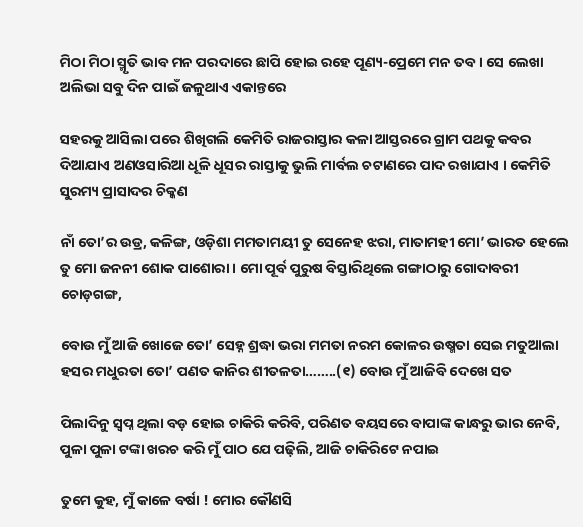ମିଠା ମିଠା ସ୍ମୃତି ଭାବ ମନ ପରଦାରେ ଛାପି ହୋଇ ରହେ ପୂଣ୍ୟ-ପ୍ରେମେ ମନ ତବ । ସେ ଲେଖା ଅଲିଭା ସବୁ ଦିନ ପାଇଁ ଜଳୁଥାଏ ଏକାନ୍ତରେ

ସହରକୁ ଆସିଲା ପରେ ଶିଖିଗଲି କେମିତି ରାଜରାସ୍ତାର କଳା ଆସ୍ତରରେ ଗ୍ରାମ ପଥକୁ କବର ଦିଆଯାଏ ଅଣଓସାରିଆ ଧୂଳି ଧୂସର ରାସ୍ତାକୁ ଭୁଲି ମାର୍ବଲ ଚଟାଣରେ ପାଦ ରଖାଯାଏ । କେମିତି ସୁରମ୍ୟ ପ୍ରାସାଦର ଚିକ୍କଣ

ନାଁ ତୋ’ର ଉଡ୍ର, କଳିଙ୍ଗ, ଓଡ଼ିଶା ମମତାମୟୀ ତୁ ସେନେହ ଝରା, ମାତାମହୀ ମୋ’ ଭାରତ ହେଲେ ତୁ ମୋ ଜନନୀ ଶୋକ ପାଶୋରା । ମୋ ପୂର୍ବ ପୁରୁଷ ବିସ୍ତାରିଥିଲେ ଗଙ୍ଗାଠାରୁ ଗୋଦାବରୀ ଚୋଡ଼ଗଙ୍ଗ,

ବୋଉ ମୁଁ ଆଜି ଖୋଜେ ତୋ’ ସେହ୍ନ ଶ୍ରଦ୍ଧା ଭରା ମମତା ନରମ କୋଳର ଉଷ୍ମତା ସେଇ ମତୁଆଲା ହସର ମଧୁରତା ତୋ’ ପଣତ କାନିର ଶୀତଳତା……..(୧) ବୋଉ ମୁଁ ଆଜିବି ଦେଖେ ସତ

ପିଲାଦିନୁ ସ୍ୱପ୍ନ ଥିଲା ବଡ଼ ହୋଇ ଚାକିରି କରିବି, ପରିଣତ ବୟସରେ ବାପାଙ୍କ କାନ୍ଧରୁ ଭାର ନେବି, ପୁଳା ପୁଳା ଟଙ୍କା ଖରଚ କରି ମୁଁ ପାଠ ଯେ ପଢ଼ିଲି, ଆଜି ଚାକିରିଟେ ନପାଇ

ତୁମେ କୁହ, ମୁଁ କାଳେ ବର୍ଷା ! ମୋର କୌଣସି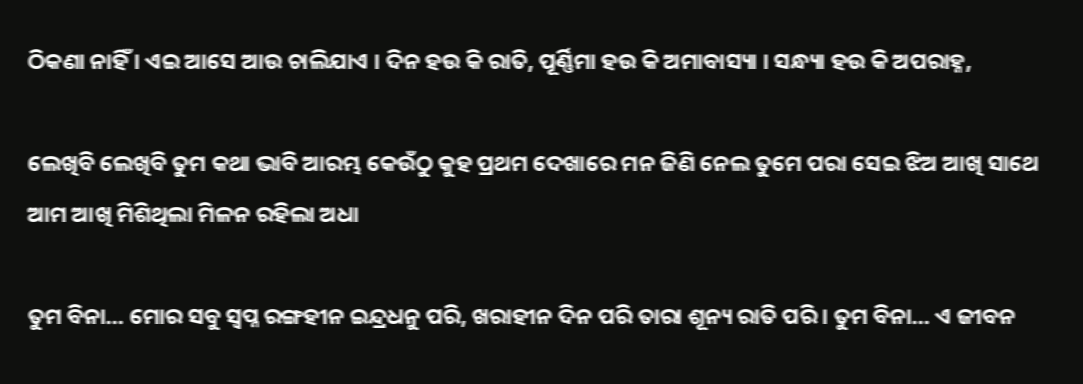ଠିକଣା ନାହିଁ । ଏଇ ଆସେ ଆଉ ଚାଲିଯାଏ । ଦିନ ହଉ କି ରାତି, ପୂର୍ଣ୍ଣିମା ହଉ କି ଅମାବାସ୍ୟା । ସନ୍ଧ୍ୟା ହଉ କି ଅପରାହ୍ନ,

ଲେଖିବି ଲେଖିବି ତୁମ କଥା ଭାବି ଆରମ୍ଭ କେଉଁଠୁ କୁହ ପ୍ରଥମ ଦେଖାରେ ମନ ଜିଣି ନେଲ ତୁମେ ପରା ସେଇ ଝିଅ ଆଖି ସାଥେ ଆମ ଆଖି ମିଶିଥିଲା ମିଳନ ରହିଲା ଅଧା

ତୁମ ବିନା… ମୋର ସବୁ ସ୍ୱପ୍ନ ରଙ୍ଗହୀନ ଇନ୍ଦ୍ରଧନୁ ପରି, ଖରାହୀନ ଦିନ ପରି ତାରା ଶୂନ୍ୟ ରାତି ପରି । ତୁମ ବିନା… ଏ ଜୀବନ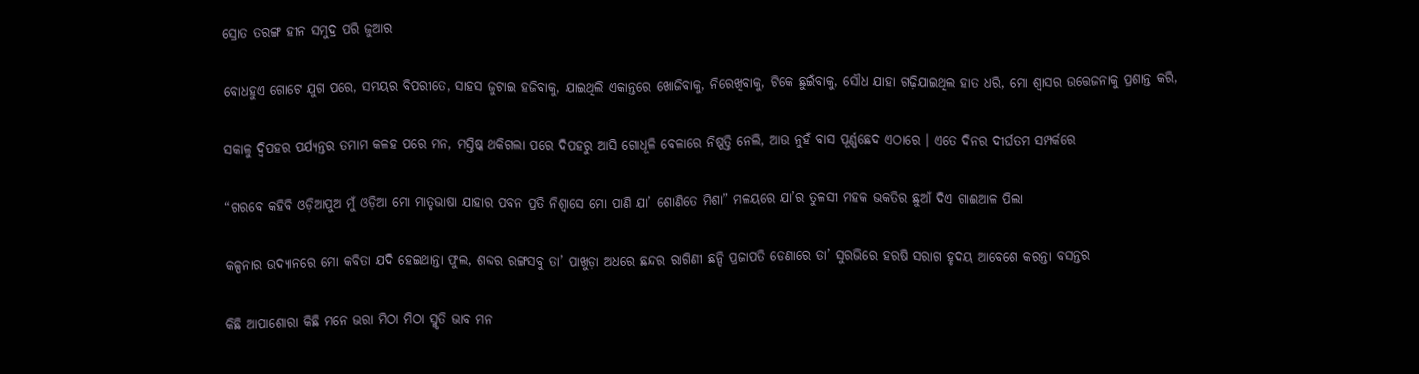ସ୍ରୋତ ତରଙ୍ଗ ହୀନ ସମୁଦ୍ର ପରି ଜୁଆର

ବୋଧହୁଏ ଗୋଟେ ଯୁଗ ପରେ, ସମୟର ବିପରୀତେ, ସାହସ ଜୁଟାଇ ହଜିବାକୁ, ଯାଇଥିଲି ଏକାନ୍ତରେ ଖୋଜିବାକୁ, ନିରେଖିବାକୁ, ଟିକେ ଛୁଇଁବାକୁ, ସୌଧ ଯାହା ଗଢ଼ିଯାଇଥିଲ ହାତ ଧରି, ମୋ ଶ୍ୱାସର ଉତ୍ତେଜନାକୁ ପ୍ରଶାନ୍ତ କରି,

ସକାଳୁ ଦ୍ୱିପହର ପର୍ଯ୍ୟନ୍ତର ତମାମ କଳହ ପରେ ମନ, ମସ୍ତିଷ୍କ ଥକିଗଲା ପରେ ଦିପହରୁ ଆସି ଗୋଧୂଳି ବେଳାରେ ନିଷ୍ପତ୍ତି ନେଲି, ଆଉ ନୁହଁ ବାସ ପୂର୍ଣ୍ଣଛେଦ ଏଠାରେ । ଏତେ ଦିନର ଦୀର୍ଘତମ ସମ୍ପର୍କରେ

“ଗରବେ କହିବି ଓଡ଼ିଆପୁଅ ମୁଁ ଓଡ଼ିଆ ମୋ ମାତୃଭାଷା ଯାହାର ପବନ ପ୍ରତି ନିଶ୍ୱାସେ ମୋ ପାଣି ଯା’ ଶୋଣିତେ ମିଶା” ମଳୟରେ ଯା’ର ତୁଳସୀ ମହକ ଭକତିର ଛୁଆଁ ଦିଏ ଗାଈଆଳ ପିଲା

କଳ୍ପନାର ଉଦ୍ୟାନରେ ମୋ କବିତା ଯଦି ହେଇଥାନ୍ତା ଫୁଲ, ଶବ୍ଦର ରଙ୍ଗସବୁ ତା’ ପାଖୁଡ଼ା ଅଧରେ ଛନ୍ଦର ରାଗିଣୀ ଛନ୍ଦି ପ୍ରଜାପତି ଡେଣାରେ ତା’ ସୁରଭିରେ ହରଷି ସରାଗ ହୃଦୟ ଆବେଶେ କରନ୍ତା ବସନ୍ତର

କିଛି ଆପାଶୋରା କିଛି ମନେ ଭରା ମିଠା ମିଠା ସ୍ମୃତି ଭାବ ମନ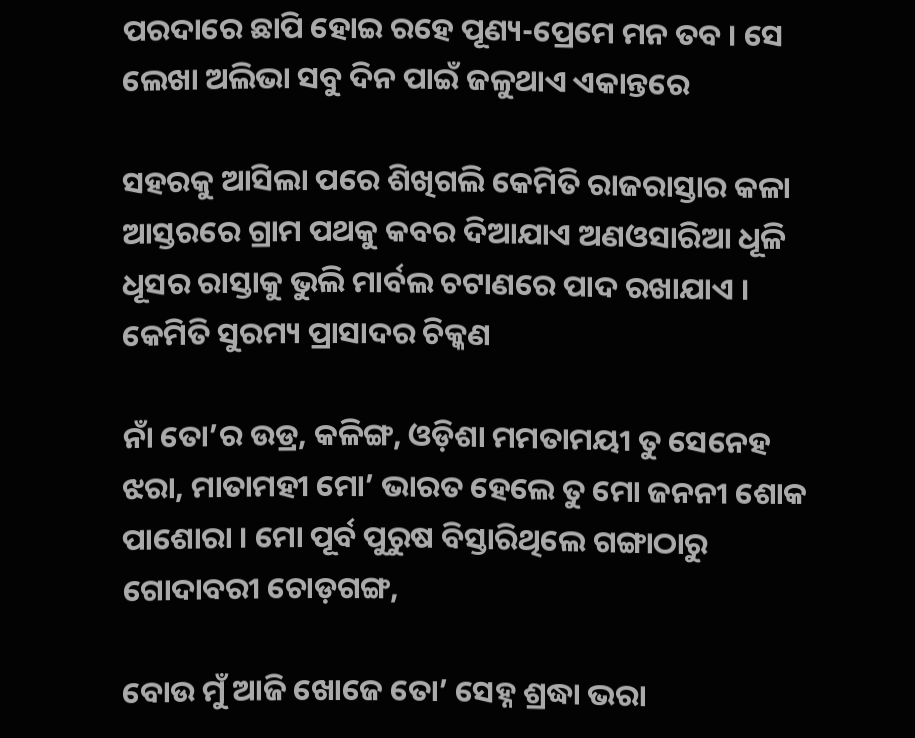ପରଦାରେ ଛାପି ହୋଇ ରହେ ପୂଣ୍ୟ-ପ୍ରେମେ ମନ ତବ । ସେ ଲେଖା ଅଲିଭା ସବୁ ଦିନ ପାଇଁ ଜଳୁଥାଏ ଏକାନ୍ତରେ

ସହରକୁ ଆସିଲା ପରେ ଶିଖିଗଲି କେମିତି ରାଜରାସ୍ତାର କଳା ଆସ୍ତରରେ ଗ୍ରାମ ପଥକୁ କବର ଦିଆଯାଏ ଅଣଓସାରିଆ ଧୂଳି ଧୂସର ରାସ୍ତାକୁ ଭୁଲି ମାର୍ବଲ ଚଟାଣରେ ପାଦ ରଖାଯାଏ । କେମିତି ସୁରମ୍ୟ ପ୍ରାସାଦର ଚିକ୍କଣ

ନାଁ ତୋ’ର ଉଡ୍ର, କଳିଙ୍ଗ, ଓଡ଼ିଶା ମମତାମୟୀ ତୁ ସେନେହ ଝରା, ମାତାମହୀ ମୋ’ ଭାରତ ହେଲେ ତୁ ମୋ ଜନନୀ ଶୋକ ପାଶୋରା । ମୋ ପୂର୍ବ ପୁରୁଷ ବିସ୍ତାରିଥିଲେ ଗଙ୍ଗାଠାରୁ ଗୋଦାବରୀ ଚୋଡ଼ଗଙ୍ଗ,

ବୋଉ ମୁଁ ଆଜି ଖୋଜେ ତୋ’ ସେହ୍ନ ଶ୍ରଦ୍ଧା ଭରା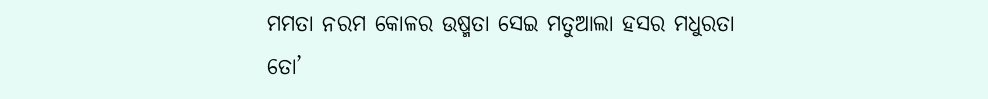ମମତା ନରମ କୋଳର ଉଷ୍ମତା ସେଇ ମତୁଆଲା ହସର ମଧୁରତା ତୋ’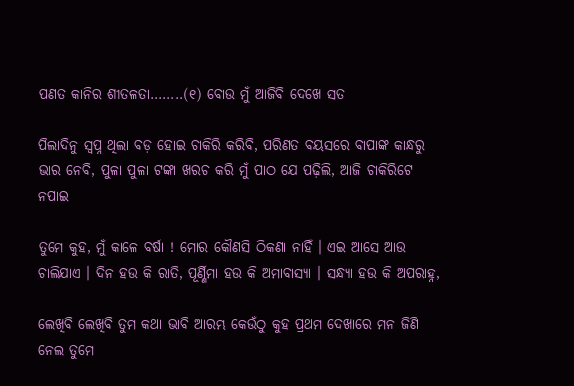ପଣତ କାନିର ଶୀତଳତା……..(୧) ବୋଉ ମୁଁ ଆଜିବି ଦେଖେ ସତ

ପିଲାଦିନୁ ସ୍ୱପ୍ନ ଥିଲା ବଡ଼ ହୋଇ ଚାକିରି କରିବି, ପରିଣତ ବୟସରେ ବାପାଙ୍କ କାନ୍ଧରୁ ଭାର ନେବି, ପୁଳା ପୁଳା ଟଙ୍କା ଖରଚ କରି ମୁଁ ପାଠ ଯେ ପଢ଼ିଲି, ଆଜି ଚାକିରିଟେ ନପାଇ

ତୁମେ କୁହ, ମୁଁ କାଳେ ବର୍ଷା ! ମୋର କୌଣସି ଠିକଣା ନାହିଁ । ଏଇ ଆସେ ଆଉ ଚାଲିଯାଏ । ଦିନ ହଉ କି ରାତି, ପୂର୍ଣ୍ଣିମା ହଉ କି ଅମାବାସ୍ୟା । ସନ୍ଧ୍ୟା ହଉ କି ଅପରାହ୍ନ,

ଲେଖିବି ଲେଖିବି ତୁମ କଥା ଭାବି ଆରମ୍ଭ କେଉଁଠୁ କୁହ ପ୍ରଥମ ଦେଖାରେ ମନ ଜିଣି ନେଲ ତୁମେ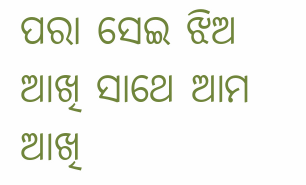ପରା ସେଇ ଝିଅ ଆଖି ସାଥେ ଆମ ଆଖି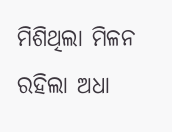ମିଶିଥିଲା ମିଳନ ରହିଲା ଅଧା